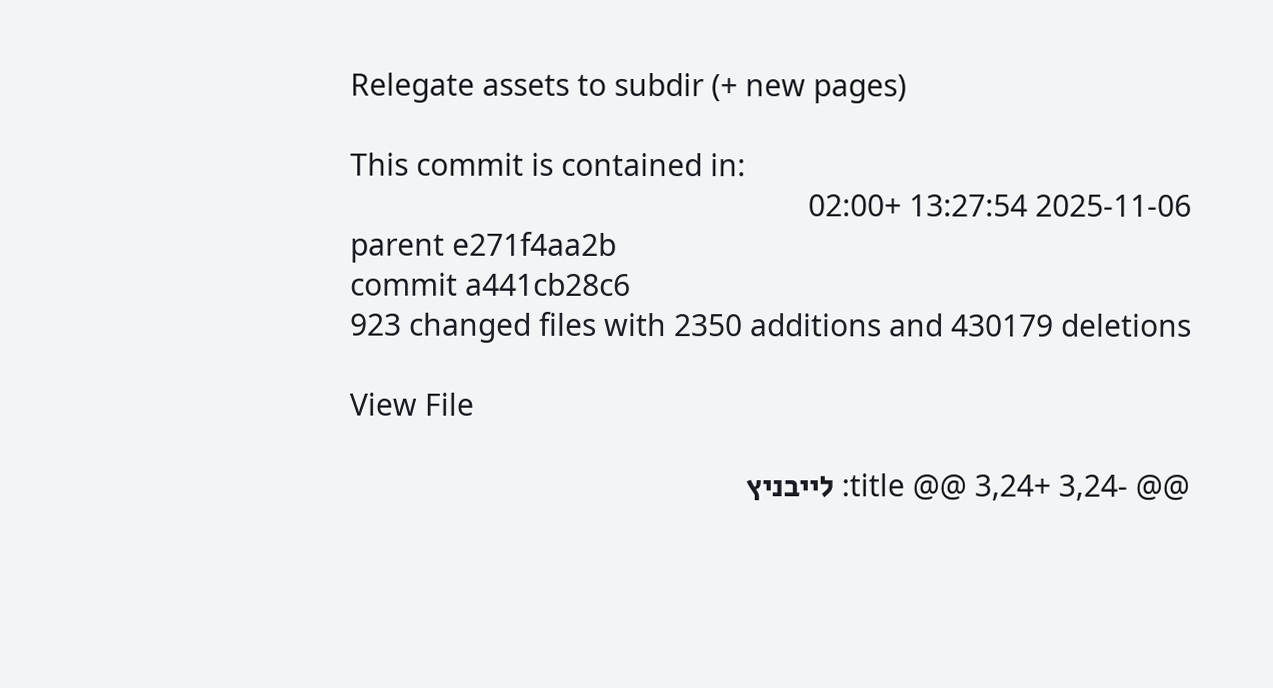Relegate assets to subdir (+ new pages)

This commit is contained in:
2025-11-06 13:27:54 +02:00
parent e271f4aa2b
commit a441cb28c6
923 changed files with 2350 additions and 430179 deletions

View File

@@ -3,24 +3,24 @@ title: לייבניץ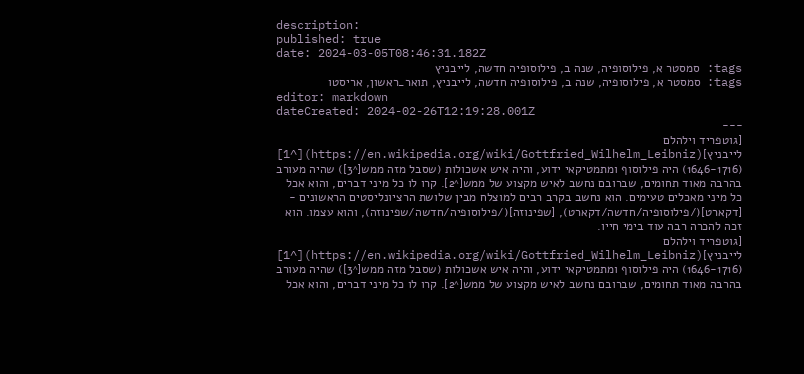description:
published: true
date: 2024-03-05T08:46:31.182Z
tags: סמסטר א, פילוסופיה, שנה ב, פילוסופיה חדשה, לייבניץ
tags: סמסטר א, פילוסופיה, שנה ב, פילוסופיה חדשה, לייבניץ, תואר_ראשון, אריסטו
editor: markdown
dateCreated: 2024-02-26T12:19:28.001Z
---
[גוטפריד וילהלם לייבניץ](https://en.wikipedia.org/wiki/Gottfried_Wilhelm_Leibniz)[^1] (1646-1716) היה פילוסוף ומתמטיקאי ידוע, והיה איש אשכולות (שסבל מזה ממש[^3]) שהיה מעורב בהרבה מאוד תחומים, שברובם נחשב לאיש מקצוע של ממש[^2]. קרו לו כל מיני דברים, והוא אכל כל מיני מאכלים טעימים. הוא נחשב בקרב רבים למוצלח מבין שלושת הרציונליסטים הראשונים - [דקארט](/פילוסופיה/חדשה/דקארט), [שפינוזה](/פילוסופיה/חדשה/שפינוזה), והוא עצמו. הוא זכה להכרה רבה עוד בימי חייו.
[גוטפריד וילהלם לייבניץ](https://en.wikipedia.org/wiki/Gottfried_Wilhelm_Leibniz)[^1] (1646-1716) היה פילוסוף ומתמטיקאי ידוע, והיה איש אשכולות (שסבל מזה ממש[^3]) שהיה מעורב בהרבה מאוד תחומים, שברובם נחשב לאיש מקצוע של ממש[^2]. קרו לו כל מיני דברים, והוא אכל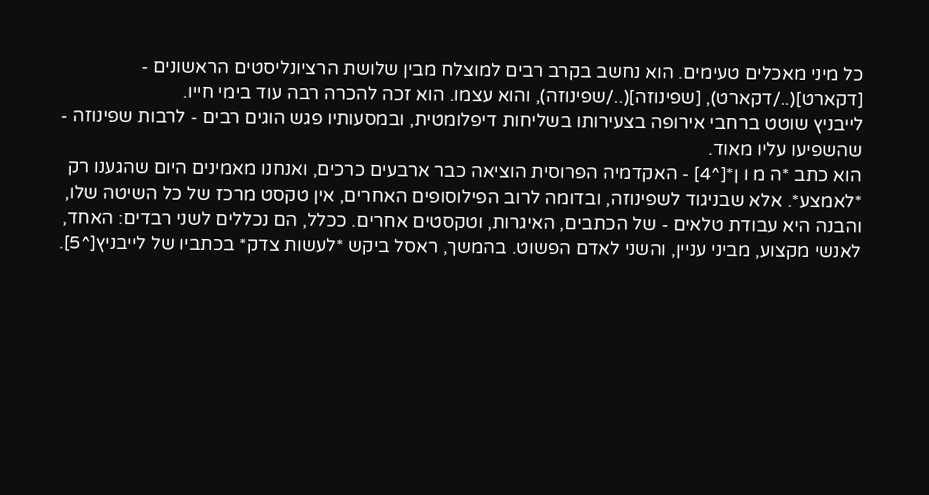כל מיני מאכלים טעימים. הוא נחשב בקרב רבים למוצלח מבין שלושת הרציונליסטים הראשונים - [דקארט](../דקארט), [שפינוזה](../שפינוזה), והוא עצמו. הוא זכה להכרה רבה עוד בימי חייו.
לייבניץ שוטט ברחבי אירופה בצעירותו בשליחות דיפלומטית, ובמסעותיו פגש הוגים רבים - לרבות שפינוזה - שהשפיעו עליו מאוד.
הוא כתב *ה מ ו ן*[^4] - האקדמיה הפרוסית הוציאה כבר ארבעים כרכים, ואנחנו מאמינים היום שהגענו רק *לאמצע*. אלא שבניגוד לשפינוזה, ובדומה לרוב הפילוסופים האחרים, אין טקסט מרכז של כל השיטה שלו, והבנה היא עבודת טלאים - של הכתבים, האיגרות, וטקסטים אחרים. ככלל, הם נכללים לשני רבדים: האחד, לאנשי מקצוע, מביני עניין, והשני לאדם הפשוט. בהמשך, ראסל ביקש *לעשות צדק* בכתביו של לייבניץ[^5].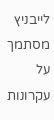לייבניץ מסתמך על עקרונות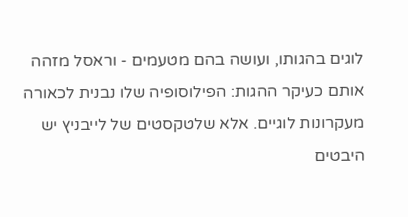לוגים בהגותו, ועושה בהם מטעמים - וראסל מזהה אותם כעיקר ההגות: הפילוסופיה שלו נבנית לכאורה מעקרונות לוגיים. אלא שלטקסטים של לייבניץ יש היבטים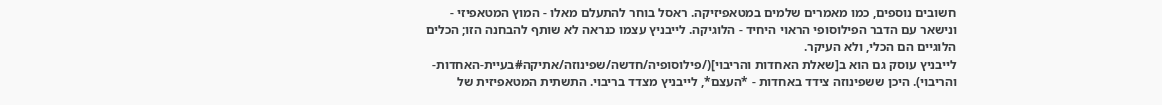חשובים נוספים, כמו מאמרים שלמים במטאפיזיקה. ראסל בוחר להתעלם מאלו - המוץ המטאפיזי - ונישאר עם הדבר הפילוסופי הראוי היחיד - הלוגיקה. לייבניץ עצמו כנראה לא שותף להבחנה הזו; הכלים הלוגיים הם הכלי, ולא העיקר.
לייבניץ עוסק גם הוא ב[שאלת האחדות והריבוי](/פילוסופיה/חדשה/שפינוזה/אתיקה#בעיית-האחדות-והריבוי). היכן ששפינוזה צידד באחדות - *העצם*, לייבניץ מצדד בריבוי. התשתית המטאפיזית של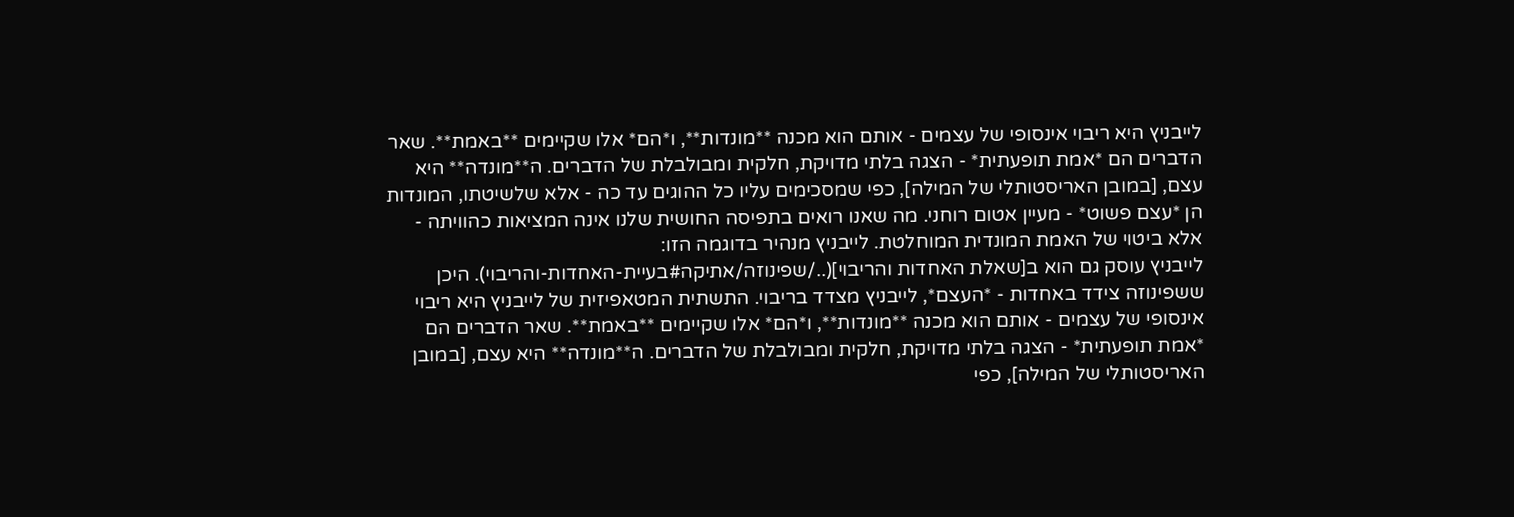לייבניץ היא ריבוי אינסופי של עצמים - אותם הוא מכנה **מונדות**, ו*הם* אלו שקיימים **באמת**. שאר הדברים הם *אמת תופעתית* - הצגה בלתי מדויקת, חלקית ומבולבלת של הדברים. ה**מונדה** היא עצם, [במובן האריסטותלי של המילה], כפי שמסכימים עליו כל ההוגים עד כה - אלא שלשיטתו, המונדות הן *עצם פשוט* - מעיין אטום רוחני. מה שאנו רואים בתפיסה החושית שלנו אינה המציאות כהוויתה - אלא ביטוי של האמת המונדית המוחלטת. לייבניץ מנהיר בדוגמה הזו:
לייבניץ עוסק גם הוא ב[שאלת האחדות והריבוי](../שפינוזה/אתיקה#בעיית-האחדות-והריבוי). היכן ששפינוזה צידד באחדות - *העצם*, לייבניץ מצדד בריבוי. התשתית המטאפיזית של לייבניץ היא ריבוי אינסופי של עצמים - אותם הוא מכנה **מונדות**, ו*הם* אלו שקיימים **באמת**. שאר הדברים הם *אמת תופעתית* - הצגה בלתי מדויקת, חלקית ומבולבלת של הדברים. ה**מונדה** היא עצם, [במובן האריסטותלי של המילה], כפי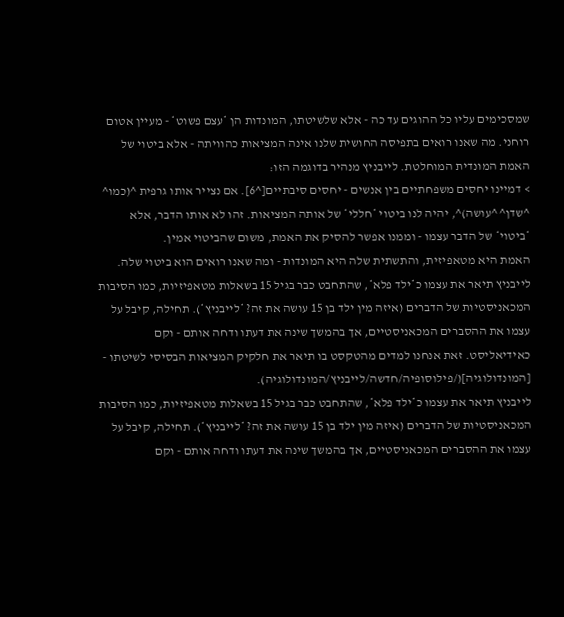שמסכימים עליו כל ההוגים עד כה - אלא שלשיטתו, המונדות הן *עצם פשוט* - מעיין אטום רוחני. מה שאנו רואים בתפיסה החושית שלנו אינה המציאות כהוויתה - אלא ביטוי של האמת המונדית המוחלטת. לייבניץ מנהיר בדוגמה הזו:
> דמיינו יחסים משפחתיים בין אנשים - יחסים סיבתיים[^6]. אם נצייר אותו גרפית ^(כמו^ ^שדן^ ^עושה)^, יהיה לנו ביטוי *חללי* של אותה המציאות. זהו לא אותו הדבר, אלא *ביטוי* של הדבר עצמו - וממנו אפשר להסיק את האמת, משום שהביטוי אמין.
האמת היא מטאפיזית, והתשתית שלה היא המונדות - ומה שאנו רואים הוא ביטוי שלה.
לייבניץ תיאר את עצמו כ*ילד פלא*, שהתחבט כבר בגיל 15 בשאלות מטאפיזיות, כמו הסיבות המכאניסטיות של הדברים (איזה מין ילד בן 15 עושה את זה? *לייבניץ*). תחילה, קיבל על עצמו את ההסברים המכאניסטיים, אך בהמשך שינה את דעתו ודחה אותם - וקם כאידיאליסט. זאת אנחנו למדים מהטקסט בו תיאר את חלקיק המציאות הבסיסי לשיטתו - [המונדולוגיה](/פילוסופיה/חדשה/לייבניץ/המונדולוגיה).
לייבניץ תיאר את עצמו כ*ילד פלא*, שהתחבט כבר בגיל 15 בשאלות מטאפיזיות, כמו הסיבות המכאניסטיות של הדברים (איזה מין ילד בן 15 עושה את זה? *לייבניץ*). תחילה, קיבל על עצמו את ההסברים המכאניסטיים, אך בהמשך שינה את דעתו ודחה אותם - וקם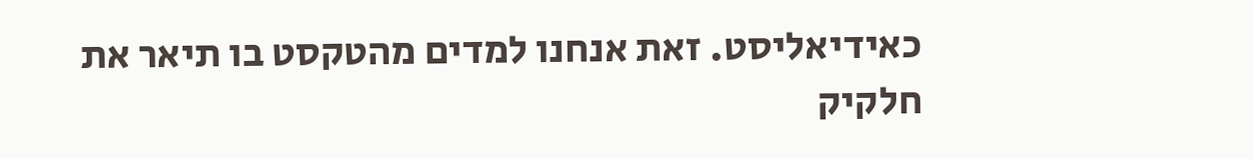כאידיאליסט. זאת אנחנו למדים מהטקסט בו תיאר את חלקיק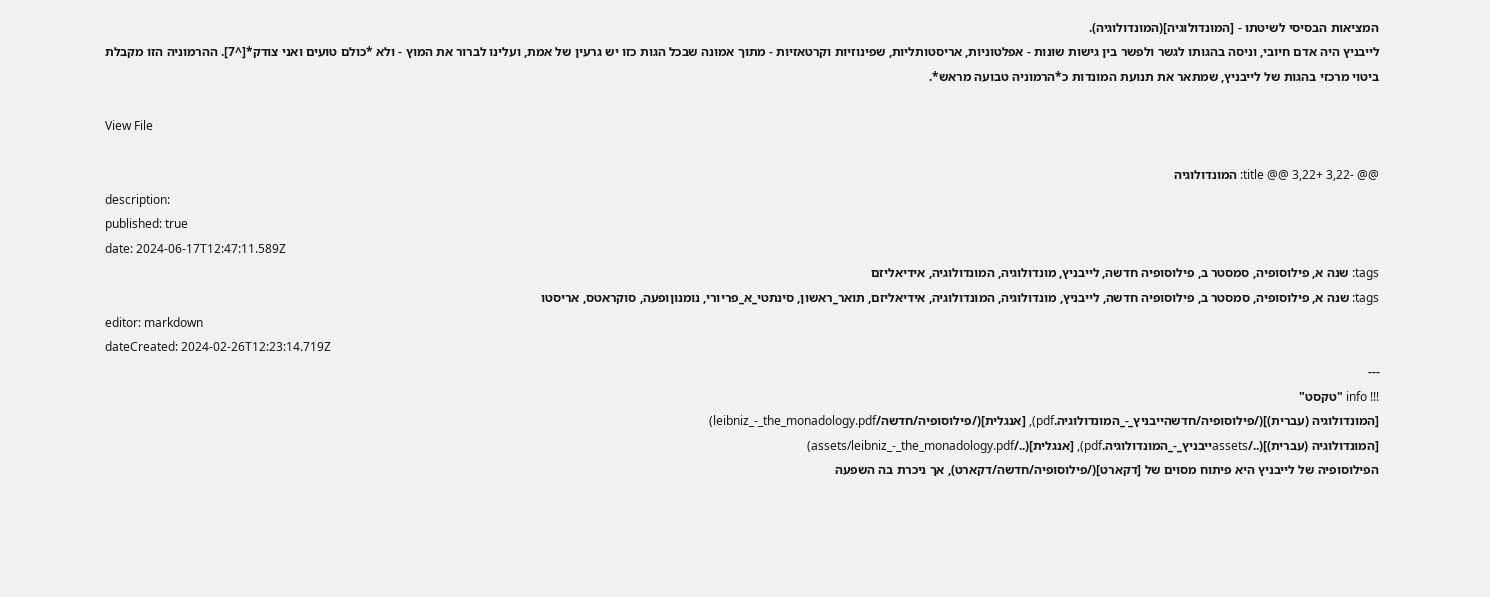המציאות הבסיסי לשיטתו - [המונדולוגיה](המונדולוגיה).
לייבניץ היה אדם חיובי, וניסה בהגותו לגשר ולפשר בין גישות שונות - אפלטוניות, אריסטותליות, שפינוזיות וקרטאזיות - מתוך אמונה שבכל הגות כזו יש גרעין של אמת, ועלינו לברור את המוץ - ולא *כולם טועים ואני צודק*[^7]. ההרמוניה הזו מקבלת ביטוי מרכזי בהגות של לייבניץ, שמתאר את תנועת המונדות כ*הרמוניה טבועה מראש*.

View File

@@ -3,22 +3,22 @@ title: המונדולוגיה
description:
published: true
date: 2024-06-17T12:47:11.589Z
tags: שנה א, פילוסופיה, סמסטר ב, פילוסופיה חדשה, לייבניץ, מונדולוגיה, המונדולוגיה, אידיאליזם
tags: שנה א, פילוסופיה, סמסטר ב, פילוסופיה חדשה, לייבניץ, מונדולוגיה, המונדולוגיה, אידיאליזם, תואר_ראשון, סינתטי_א_פריורי, נומנוןופעה, סוקראטס, אריסטו
editor: markdown
dateCreated: 2024-02-26T12:23:14.719Z
---
!!! info "טקסט"
[המונדולוגיה (עברית)](/פילוסופיה/חדשהייבניץ_-_המונדולוגיה.pdf), [אנגלית](/פילוסופיה/חדשה/leibniz_-_the_monadology.pdf)
[המונדולוגיה (עברית)](../assetsייבניץ_-_המונדולוגיה.pdf), [אנגלית](../assets/leibniz_-_the_monadology.pdf)
הפילוסופיה של לייבניץ היא פיתוח מסוים של [דקארט](/פילוסופיה/חדשה/דקארט), אך ניכרת בה השפעה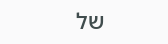של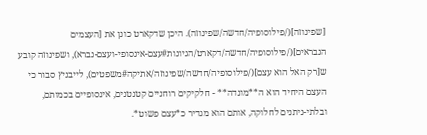[שפינוזה](/פילוסופיה/חדשה/שפינוזה). היכן שדקארט כונן את [העצמים הנבראים](/פילוסופיה/חדשה/דקארט/הגיונות#עצם-אינסופי-ועצם-נברא), ושפינוזה קובע ש[רק האל הוא עצם](/פילוסופיה/חדשה/שפינוזה/אתיקה#משפטים), לייבניץ סבור כי העצם היחיד הוא ה**מונדה** - חלקיקים רוחניים קטנטנים, אינסופיים בכמותם, ובלתי-ניתנים לחלוקה, אותם הוא מגדיר כ*עצם פשוט*.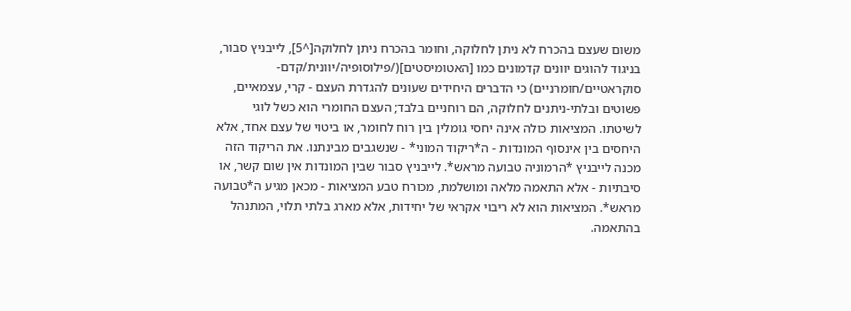משום שעצם בהכרח לא ניתן לחלוקה, וחומר בהכרח ניתן לחלוקה[^5], לייבניץ סבור, בניגוד להוגים יוונים קדמונים כמו [האטומיסטים](/פילוסופיה/יוונית/קדם-סוקראטיים/חומרניים) כי הדברים היחידים שעונים להגדרת העצם - קרי, עצמאיים, פשוטים ובלתי-ניתנים לחלוקה, הם רוחניים בלבד; העצם החומרי הוא כשל לוגי לשיטתו. המציאות כולה אינה יחסי גומלין בין רוח לחומר, או ביטוי של עצם אחד, אלא היחסים בין אינסוף המונדות - ה*ריקוד המוני* - שנשגבים מבינתנו. את הריקוד הזה מכנה לייבניץ *הרמוניה טבועה מראש*. לייבניץ סבור שבין המונדות אין שום קשר, או סיבתיות - אלא התאמה מלאה ומושלמת, מכורח טבע המציאות - מכאן מגיע ה*טבועה מראש*. המציאות הוא לא ריבוי אקראי של יחידות, אלא מארג בלתי תלוי, המתנהל בהתאמה.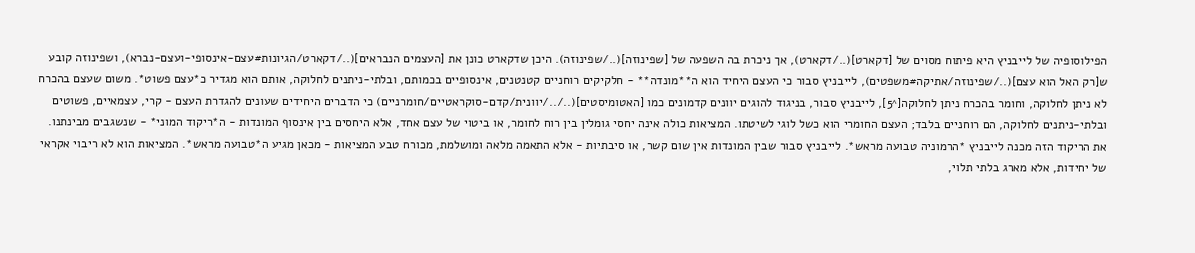הפילוסופיה של לייבניץ היא פיתוח מסוים של [דקארט](../דקארט), אך ניכרת בה השפעה של [שפינוזה](../שפינוזה). היכן שדקארט כונן את [העצמים הנבראים](../דקארט/הגיונות#עצם-אינסופי-ועצם-נברא), ושפינוזה קובע ש[רק האל הוא עצם](../שפינוזה/אתיקה#משפטים), לייבניץ סבור כי העצם היחיד הוא ה**מונדה** - חלקיקים רוחניים קטנטנים, אינסופיים בכמותם, ובלתי-ניתנים לחלוקה, אותם הוא מגדיר כ*עצם פשוט*. משום שעצם בהכרח לא ניתן לחלוקה, וחומר בהכרח ניתן לחלוקה[^5], לייבניץ סבור, בניגוד להוגים יוונים קדמונים כמו [האטומיסטים](../../יוונית/קדם-סוקראטיים/חומרניים) כי הדברים היחידים שעונים להגדרת העצם - קרי, עצמאיים, פשוטים ובלתי-ניתנים לחלוקה, הם רוחניים בלבד; העצם החומרי הוא כשל לוגי לשיטתו. המציאות כולה אינה יחסי גומלין בין רוח לחומר, או ביטוי של עצם אחד, אלא היחסים בין אינסוף המונדות - ה*ריקוד המוני* - שנשגבים מבינתנו. את הריקוד הזה מכנה לייבניץ *הרמוניה טבועה מראש*. לייבניץ סבור שבין המונדות אין שום קשר, או סיבתיות - אלא התאמה מלאה ומושלמת, מכורח טבע המציאות - מכאן מגיע ה*טבועה מראש*. המציאות הוא לא ריבוי אקראי של יחידות, אלא מארג בלתי תלוי,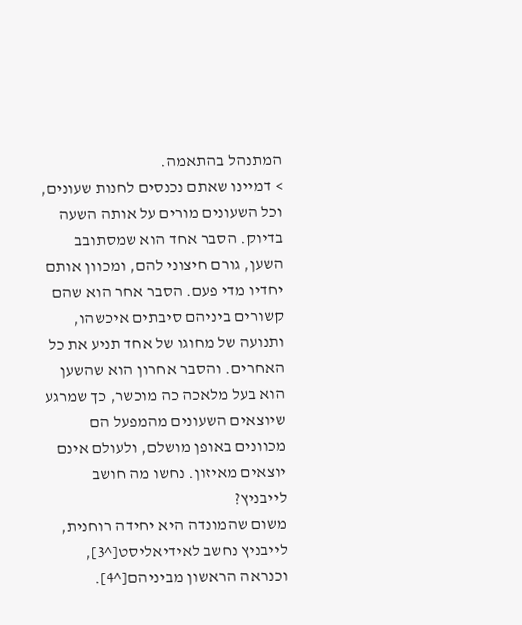המתנהל בהתאמה.
> דמיינו שאתם נכנסים לחנות שעונים, וכל השעונים מורים על אותה השעה בדיוק. הסבר אחד הוא שמסתובב השען, גורם חיצוני להם, ומכוון אותם יחדיו מדי פעם. הסבר אחר הוא שהם קשורים ביניהם סיבתים איכשהו, ותנועה של מחוגו של אחד תניע את כל האחרים. והסבר אחרון הוא שהשען הוא בעל מלאכה כה מוכשר, כך שמרגע שיוצאים השעונים מהמפעל הם מכוונים באופן מושלם, ולעולם אינם יוצאים מאיזון. נחשו מה חושב לייבניץ?
משום שהמונדה היא יחידה רוחנית, לייבניץ נחשב לאידיאליסט[^3], וכנראה הראשון מביניהם[^4].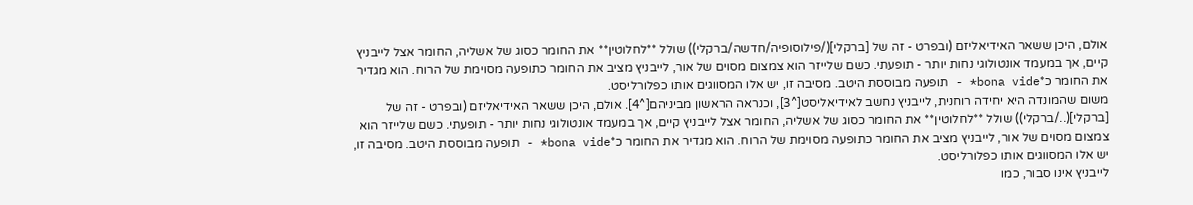אולם, היכן ששאר האידיאליזם (ובפרט - זה של [ברקלי](/פילוסופיה/חדשה/ברקלי)) שולל **לחלוטין** את החומר כסוג של אשליה, החומר אצל לייבניץ קיים, אך במעמד אונטולוגי נחות יותר - תופעתי. כשם שלייזר הוא צמצום מסוים של אור, לייבניץ מציב את החומר כתופעה מסוימת של הרוח. הוא מגדיר את החומר כ*bona vide* - תופעה מבוססת היטב. מסיבה זו, יש אלו המסווגים אותו כפלורליסט.
משום שהמונדה היא יחידה רוחנית, לייבניץ נחשב לאידיאליסט[^3], וכנראה הראשון מביניהם[^4]. אולם, היכן ששאר האידיאליזם (ובפרט - זה של [ברקלי](../ברקלי)) שולל **לחלוטין** את החומר כסוג של אשליה, החומר אצל לייבניץ קיים, אך במעמד אונטולוגי נחות יותר - תופעתי. כשם שלייזר הוא צמצום מסוים של אור, לייבניץ מציב את החומר כתופעה מסוימת של הרוח. הוא מגדיר את החומר כ*bona vide* - תופעה מבוססת היטב. מסיבה זו, יש אלו המסווגים אותו כפלורליסט.
לייבניץ אינו סבור, כמו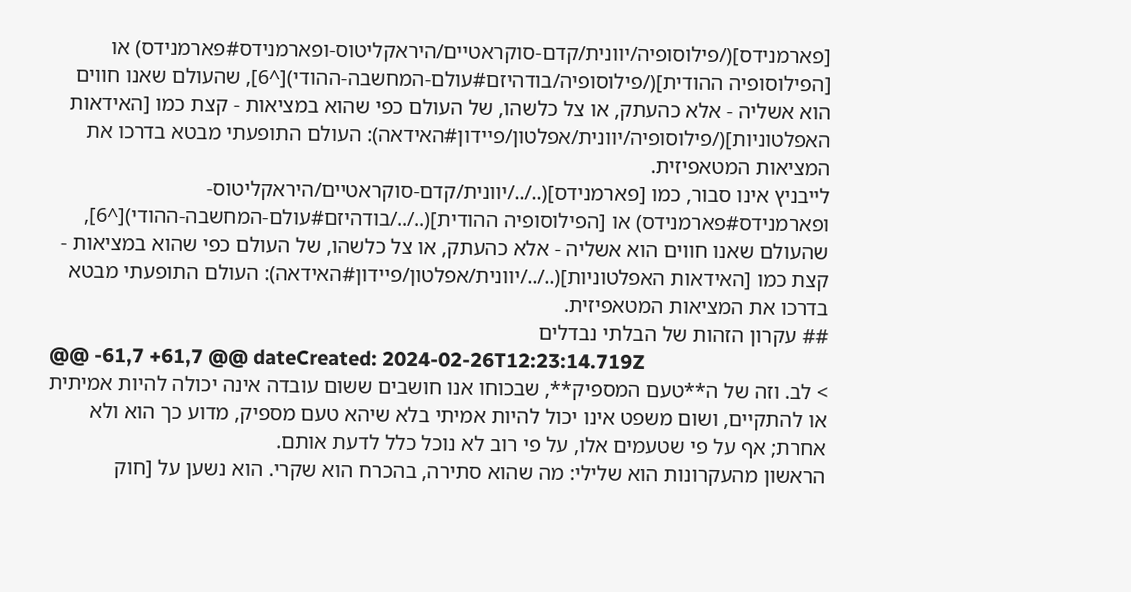[פארמנידס](/פילוסופיה/יוונית/קדם-סוקראטיים/היראקליטוס-ופארמנידס#פארמנידס) או [הפילוסופיה ההודית](/פילוסופיה/בודהיזם#עולם-המחשבה-ההודי)[^6], שהעולם שאנו חווים הוא אשליה - אלא כהעתק, או צל כלשהו, של העולם כפי שהוא במציאות - קצת כמו [האידאות האפלטוניות](/פילוסופיה/יוונית/אפלטון/פיידון#האידאה): העולם התופעתי מבטא בדרכו את המציאות המטאפיזית.
לייבניץ אינו סבור, כמו [פארמנידס](../../יוונית/קדם-סוקראטיים/היראקליטוס-ופארמנידס#פארמנידס) או [הפילוסופיה ההודית](../../בודהיזם#עולם-המחשבה-ההודי)[^6], שהעולם שאנו חווים הוא אשליה - אלא כהעתק, או צל כלשהו, של העולם כפי שהוא במציאות - קצת כמו [האידאות האפלטוניות](../../יוונית/אפלטון/פיידון#האידאה): העולם התופעתי מבטא בדרכו את המציאות המטאפיזית.
## עקרון הזהות של הבלתי נבדלים
@@ -61,7 +61,7 @@ dateCreated: 2024-02-26T12:23:14.719Z
> לב. וזה של ה**טעם המספיק**, שבכוחו אנו חושבים ששום עובדה אינה יכולה להיות אמיתית או להתקיים, ושום משפט אינו יכול להיות אמיתי בלא שיהא טעם מספיק, מדוע כך הוא ולא אחרת; אף על פי שטעמים אלו, על פי רוב לא נוכל כלל לדעת אותם.
הראשון מהעקרונות הוא שלילי: מה שהוא סתירה, בהכרח הוא שקרי. הוא נשען על [חוק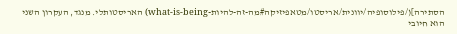הסתירה](/פילוסופיה/יוונית/אריסטו/מטאפיזיקה#מה-זה-להיות-what-is-being) האריסטותלי. מנגד, העקרון השני הוא חיובי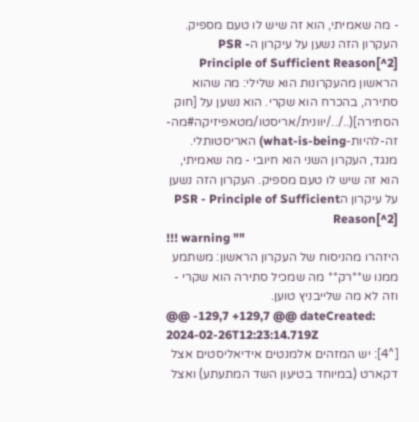- מה שאמיתי, הוא זה שיש לו טעם מספיק. העקרון הזה נשען על עיקרון הPSR - Principle of Sufficient Reason[^2]
הראשון מהעקרונות הוא שלילי: מה שהוא סתירה, בהכרח הוא שקרי. הוא נשען על [חוק הסתירה](../../יוונית/אריסטו/מטאפיזיקה#מה-זה-להיות-what-is-being) האריסטותלי. מנגד, העקרון השני הוא חיובי - מה שאמיתי, הוא זה שיש לו טעם מספיק. העקרון הזה נשען על עיקרון הPSR - Principle of Sufficient Reason[^2]
!!! warning ""
היזהרו מהניסוח של העקרון הראשון: משתמע ממנו ש**רק** מה שמכיל סתירה הוא שקרי - וזה לא מה שלייבניץ טוען.
@@ -129,7 +129,7 @@ dateCreated: 2024-02-26T12:23:14.719Z
[^4]: יש המזהים אלמנטים אידיאליסטים אצל דקארט (במיוחד בטיעון השד המתעתע) ואצל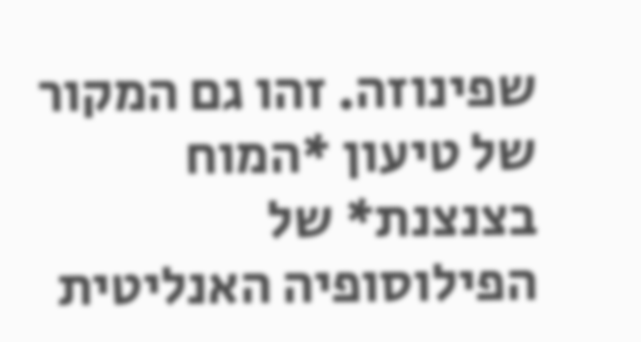שפינוזה. זהו גם המקור של טיעון *המוח בצנצנת* של הפילוסופיה האנליטית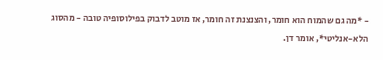- *מה גם שהמוח הוא חומר, והצנצנת זה חומר, אז מוטב לדבוק בפילוסופיה טובה - מהסוג הלא-אנליטי*, אומר דן.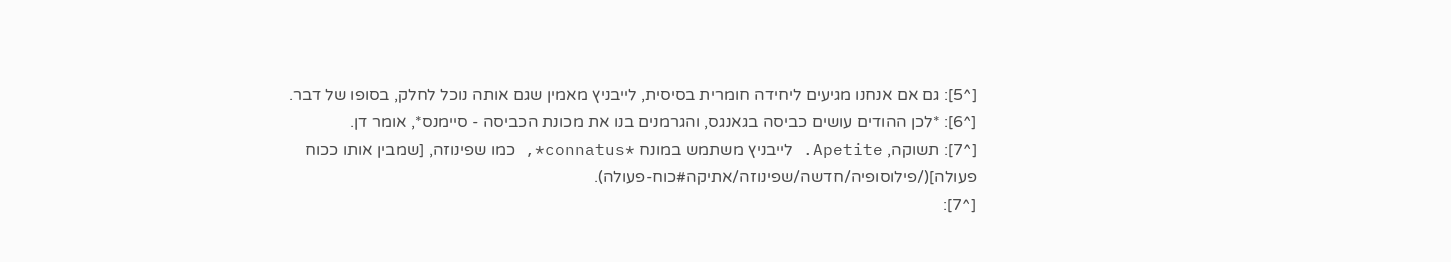[^5]: גם אם אנחנו מגיעים ליחידה חומרית בסיסית, לייבניץ מאמין שגם אותה נוכל לחלק, בסופו של דבר.
[^6]: *לכן ההודים עושים כביסה בגאנגס, והגרמנים בנו את מכונת הכביסה - סיימנס*, אומר דן.
[^7]: תשוקה, Apetite. לייבניץ משתמש במונח *connatus*, כמו שפינוזה, [שמבין אותו ככוח פעולה](/פילוסופיה/חדשה/שפינוזה/אתיקה#כוח-פעולה).
[^7]: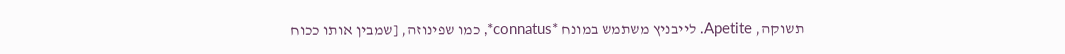תשוקה, Apetite. לייבניץ משתמש במונח *connatus*, כמו שפינוזה, [שמבין אותו ככוח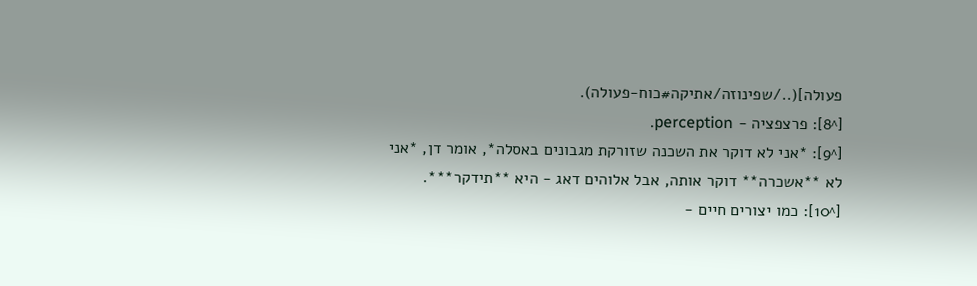פעולה](../שפינוזה/אתיקה#כוח-פעולה).
[^8]: פרצפציה - perception.
[^9]: *אני לא דוקר את השכנה שזורקת מגבונים באסלה*, אומר דן, *אני לא **אשכרה** דוקר אותה, אבל אלוהים דאג - היא **תידקר***.
[^10]: כמו יצורים חיים -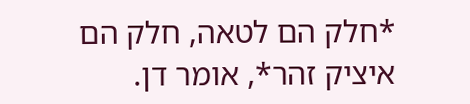*חלק הם לטאה, חלק הם איציק זהר*, אומר דן.